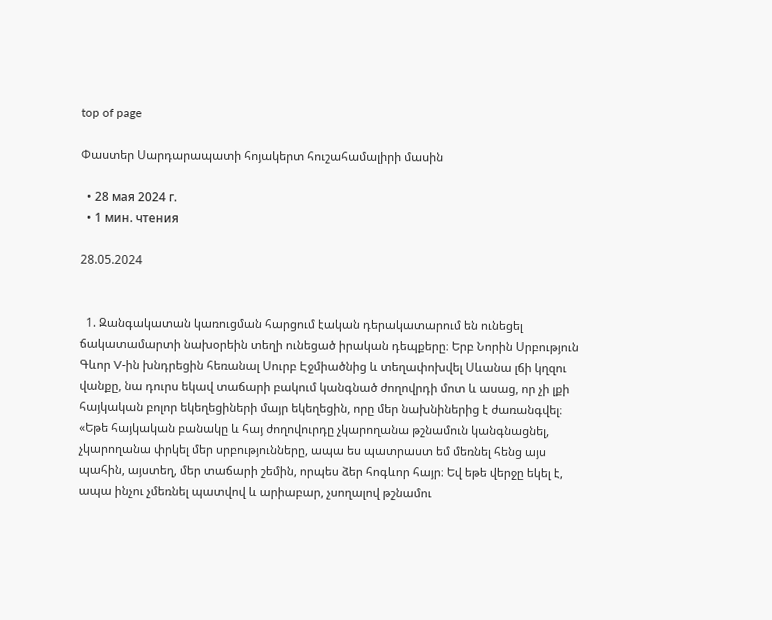top of page

Փաստեր Սարդարապատի հոյակերտ հուշահամալիրի մասին

  • 28 мая 2024 г.
  • 1 мин. чтения

28.05.2024


  1. Զանգակատան կառուցման հարցում էական դերակատարում են ունեցել ճակատամարտի նախօրեին տեղի ունեցած իրական դեպքերը։ Երբ Նորին Սրբություն Գևոր V-ին խնդրեցին հեռանալ Սուրբ Էջմիածնից և տեղափոխվել Սևանա լճի կղզու վանքը, նա դուրս եկավ տաճարի բակում կանգնած ժողովրդի մոտ և ասաց, որ չի լքի հայկական բոլոր եկեղեցիների մայր եկեղեցին, որը մեր նախնիներից է ժառանգվել։ «Եթե հայկական բանակը և հայ ժողովուրդը չկարողանա թշնամուն կանգնացնել, չկարողանա փրկել մեր սրբությունները, ապա ես պատրաստ եմ մեռնել հենց այս պահին, այստեղ, մեր տաճարի շեմին, որպես ձեր հոգևոր հայր։ Եվ եթե վերջը եկել է, ապա ինչու չմեռնել պատվով և արիաբար, չսողալով թշնամու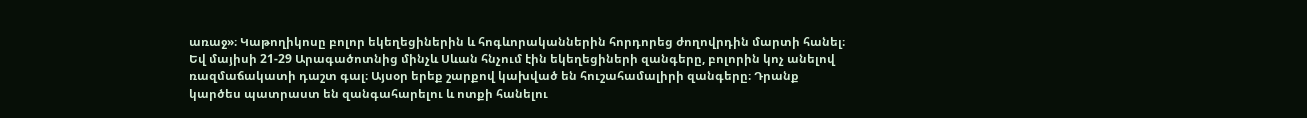առաջ»։ Կաթողիկոսը բոլոր եկեղեցիներին և հոգևորականներին հորդորեց ժողովրդին մարտի հանել։ Եվ մայիսի 21-29 Արագածոտնից մինչև Սևան հնչում էին եկեղեցիների զանգերը, բոլորին կոչ անելով ռազմաճակատի դաշտ գալ։ Այսօր երեք շարքով կախված են հուշահամալիրի զանգերը։ Դրանք կարծես պատրաստ են զանգահարելու և ոտքի հանելու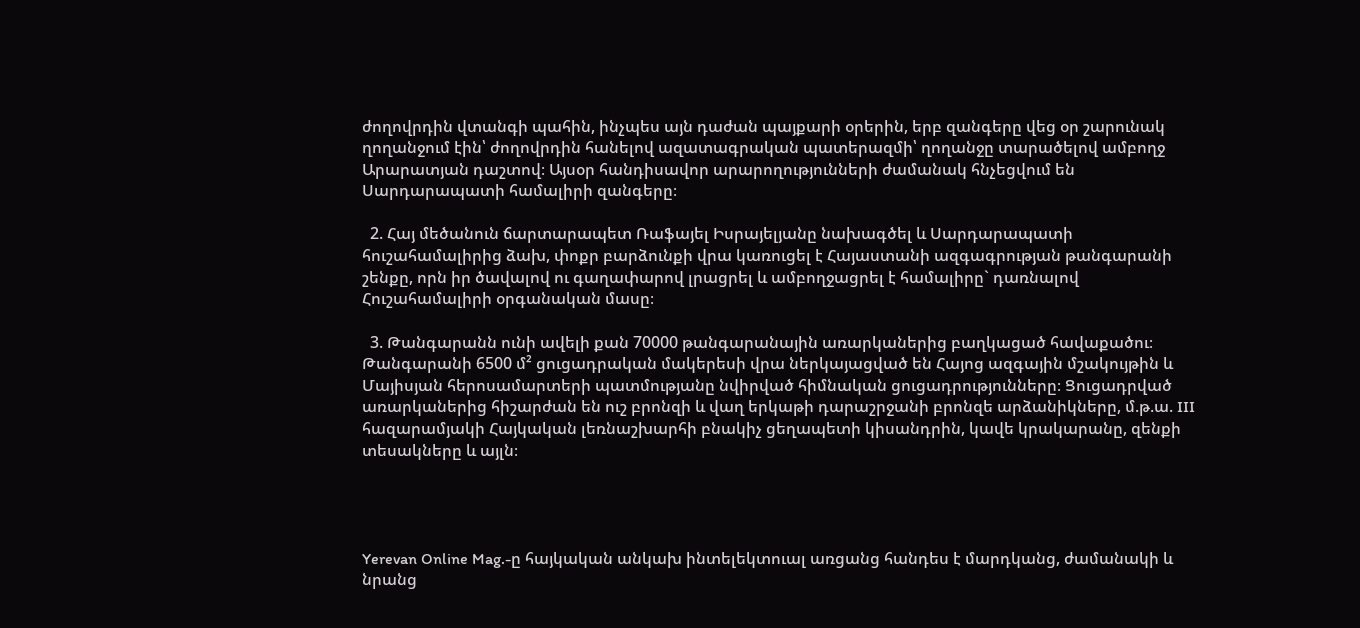ժողովրդին վտանգի պահին, ինչպես այն դաժան պայքարի օրերին, երբ զանգերը վեց օր շարունակ ղողանջում էին՝ ժողովրդին հանելով ազատագրական պատերազմի՝ ղողանջը տարածելով ամբողջ Արարատյան դաշտով։ Այսօր հանդիսավոր արարողությունների ժամանակ հնչեցվում են Սարդարապատի համալիրի զանգերը։

  2. Հայ մեծանուն ճարտարապետ Ռաֆայել Իսրայելյանը նախագծել և Սարդարապատի հուշահամալիրից ձախ, փոքր բարձունքի վրա կառուցել է Հայաստանի ազգագրության թանգարանի շենքը, որն իր ծավալով ու գաղափարով լրացրել և ամբողջացրել է համալիրը` դառնալով Հուշահամալիրի օրգանական մասը։

  3. Թանգարանն ունի ավելի քան 70000 թանգարանային առարկաներից բաղկացած հավաքածու։ Թանգարանի 6500 մ² ցուցադրական մակերեսի վրա ներկայացված են Հայոց ազգային մշակույթին և Մայիսյան հերոսամարտերի պատմությանը նվիրված հիմնական ցուցադրությունները։ Ցուցադրված առարկաներից հիշարժան են ուշ բրոնզի և վաղ երկաթի դարաշրջանի բրոնզե արձանիկները, մ.թ.ա. III հազարամյակի Հայկական լեռնաշխարհի բնակիչ ցեղապետի կիսանդրին, կավե կրակարանը, զենքի տեսակները և այլն։




Yerevan Online Mag.-ը հայկական անկախ ինտելեկտուալ առցանց հանդես է մարդկանց, ժամանակի և նրանց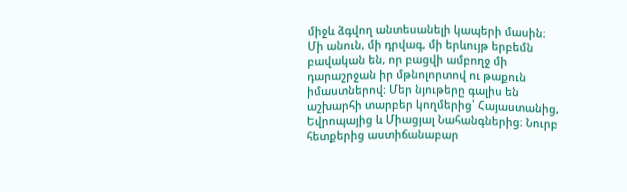միջև ձգվող անտեսանելի կապերի մասին։ Մի անուն, մի դրվագ, մի երևույթ երբեմն բավական են, որ բացվի ամբողջ մի դարաշրջան իր մթնոլորտով ու թաքուն իմաստներով։ Մեր նյութերը գալիս են աշխարհի տարբեր կողմերից՝ Հայաստանից, Եվրոպայից և Միացյալ Նահանգներից։ Նուրբ հետքերից աստիճանաբար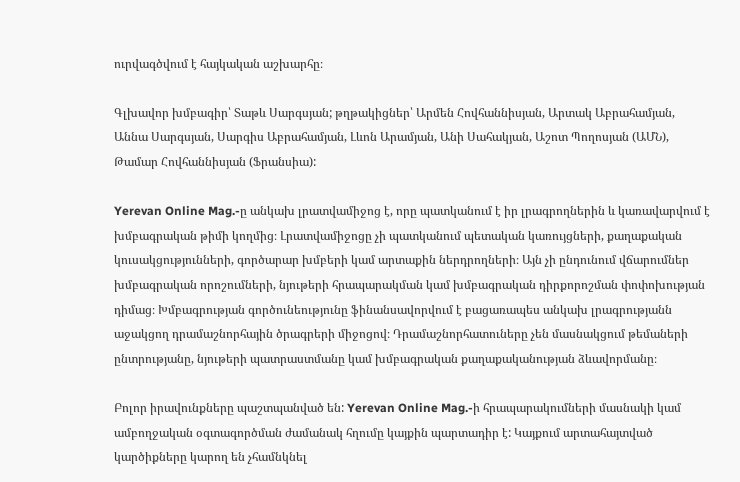ուրվագծվում է հայկական աշխարհը։

Գլխավոր խմբագիր՝ Տաթև Սարգսյան; թղթակիցներ՝ Արմեն Հովհաննիսյան, Արտակ Աբրահամյան, Աննա Սարգսյան, Սարգիս Աբրահամյան, Լևոն Արամյան, Անի Սահակյան, Աշոտ Պողոսյան (ԱՄՆ), Թամար Հովհաննիսյան (Ֆրանսիա):

Yerevan Online Mag.-ը անկախ լրատվամիջոց է, որը պատկանում է իր լրագրողներին և կառավարվում է խմբագրական թիմի կողմից։ Լրատվամիջոցը չի պատկանում պետական կառույցների, քաղաքական կուսակցությունների, գործարար խմբերի կամ արտաքին ներդրողների։ Այն չի ընդունում վճարումներ խմբագրական որոշումների, նյութերի հրապարակման կամ խմբագրական դիրքորոշման փոփոխության դիմաց։ Խմբագրության գործունեությունը ֆինանսավորվում է բացառապես անկախ լրագրությանն աջակցող դրամաշնորհային ծրագրերի միջոցով։ Դրամաշնորհատուները չեն մասնակցում թեմաների ընտրությանը, նյութերի պատրաստմանը կամ խմբագրական քաղաքականության ձևավորմանը։

Բոլոր իրավունքները պաշտպանված են: Yerevan Online Mag.-ի հրապարակումների մասնակի կամ ամբողջական օգտագործման ժամանակ հղումը կայքին պարտադիր է: Կայքում արտահայտված կարծիքները կարող են չհամնկնել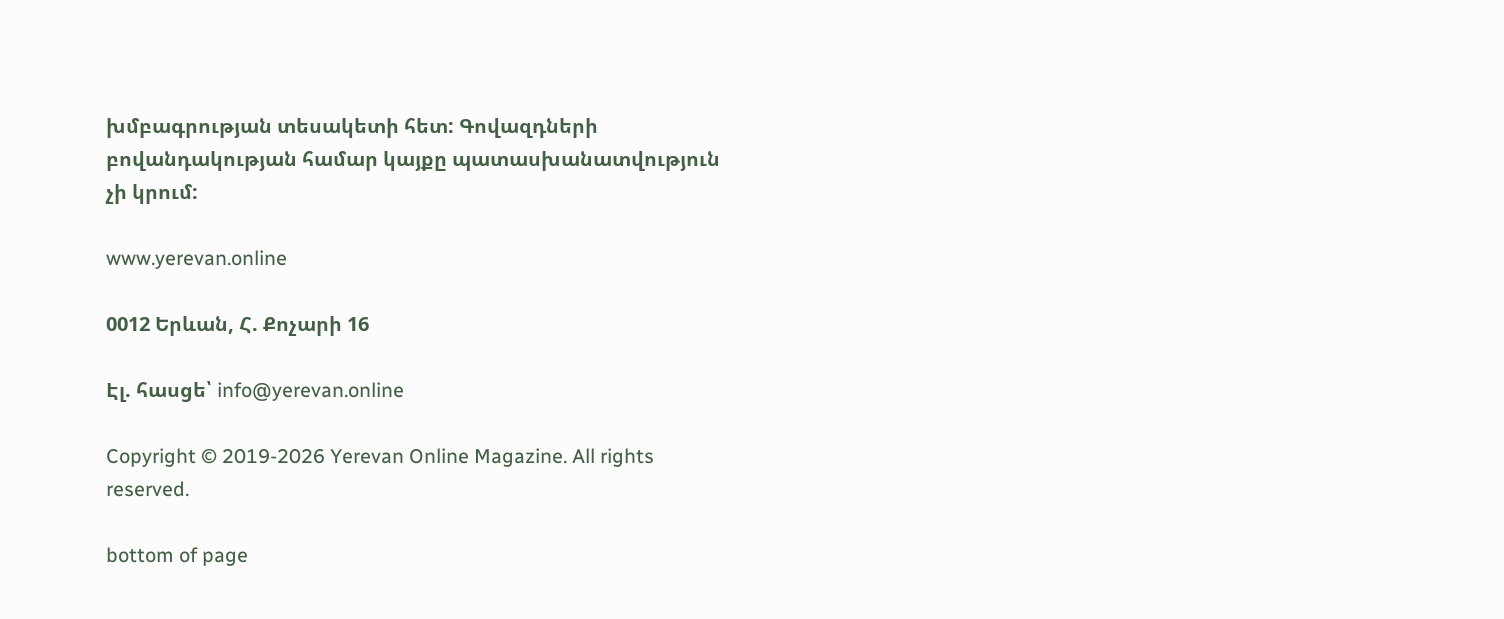խմբագրության տեսակետի հետ: Գովազդների բովանդակության համար կայքը պատասխանատվություն չի կրում:

www.yerevan.online

0012 Երևան, Հ. Քոչարի 16

Էլ. հասցե՝ info@yerevan.online

Copyright © 2019-2026 Yerevan Online Magazine. All rights reserved.

bottom of page